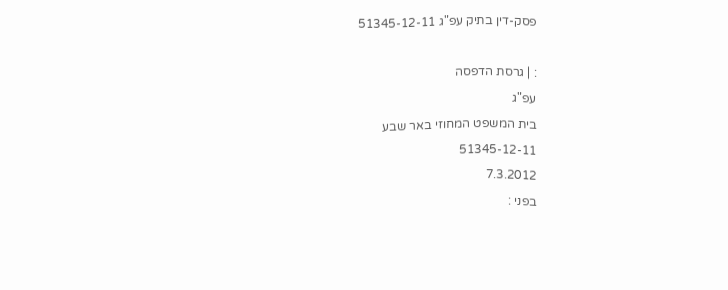פסק-דין בתיק עפ"ג 51345-12-11

: | גרסת הדפסה
עפ"ג
בית המשפט המחוזי באר שבע
51345-12-11
7.3.2012
בפני :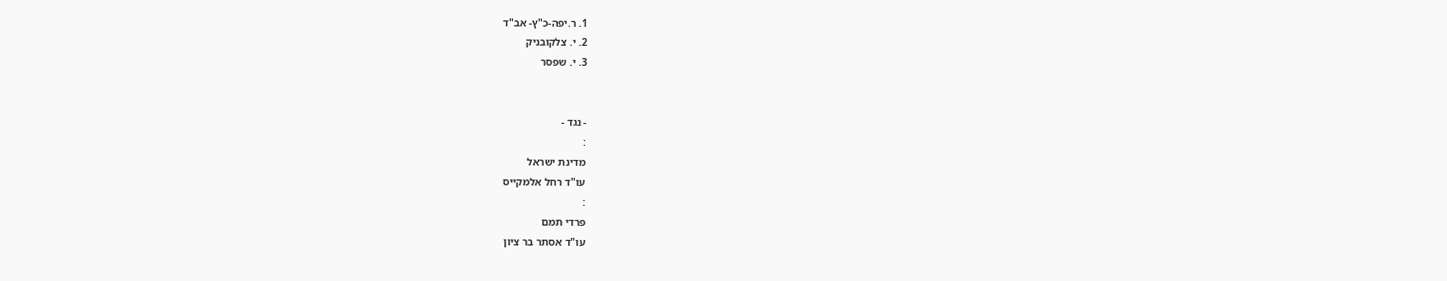1. ר.יפה-כ"ץ- אב"ד
2. י. צלקובניק
3. י. שפסר


- נגד -
:
מדינת ישראל
עו"ד רחל אלמקייס
:
פרדי תמם
עו"ד אסתר בר ציון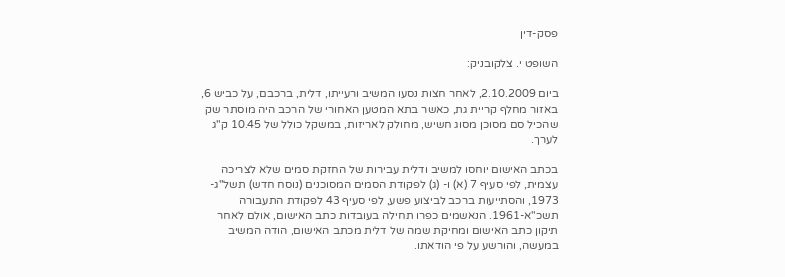פסק-דין

השופט י. צלקובניק:

ביום 2.10.2009, לאחר חצות נסעו המשיב ורעייתו, דלית, ברכבם, על כביש 6, באזור מחלף קריית גת, כאשר בתא המטען האחורי של הרכב היה מוסתר שק שהכיל סם מסוכן מסוג חשיש, מחולק לאריזות, במשקל כולל של 10.45 ק"ג לערך.

בכתב האישום יוחסו למשיב ודלית עבירות של החזקת סמים שלא לצריכה עצמית, לפי סעיף 7 (א) ו- (ג) לפקודת הסמים המסוכנים (נוסח חדש) תשל"ג- 1973, והסתייעות ברכב לביצוע פשע, לפי סעיף 43 לפקודת התעבורה תשכ"א-1961. הנאשמים כפרו תחילה בעובדות כתב האישום, אולם לאחר תיקון כתב האישום ומחיקת שמה של דלית מכתב האישום, הודה המשיב במעשה, והורשע על פי הודאתו.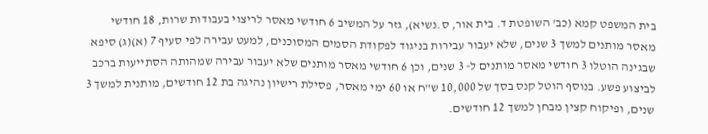בית המשפט קמא (כב' השופטת ד. בית אור, ס.נשיא), גזר על המשיב 6 חודשי מאסר לריצוי בעבודות שרות, 18 חודשי מאסר מותנים למשך 3 שנים, שלא יעבור עבירות בניגוד לפקודת הסמים המסוכנים, למעט עבירה לפי סעיף 7 (א)(ג) סיפא שבגינה הוטלו 3 חודשי מאסר מותנים ל- 3 שנים, וכן 6 חודשי מאסר מותנים שלא יעבור עבירה שמהותה הסתייעות ברכב לביצוע פשע. בנוסף הוטל קנס בסך של 10,000 ש"ח או 60 ימי מאסר, פסילת רישיון נהיגה בת 12 חודשים, מותנית למשך 3 שנים, ופיקוח קצין מבחן למשך 12 חודשים.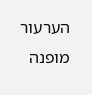הערעור מופנה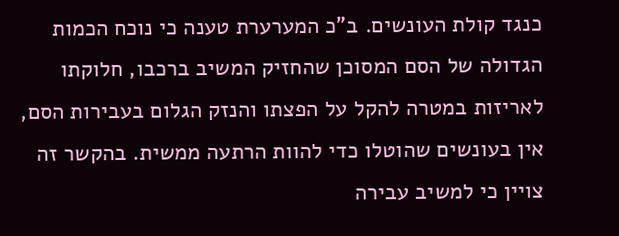כנגד קולת העונשים. ב"כ המערערת טענה כי נוכח הכמות הגדולה של הסם המסוכן שהחזיק המשיב ברכבו, חלוקתו לאריזות במטרה להקל על הפצתו והנזק הגלום בעבירות הסם, אין בעונשים שהוטלו כדי להוות הרתעה ממשית. בהקשר זה צויין כי למשיב עבירה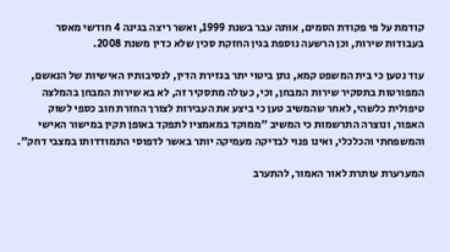קודמת על פי פקודת הסמים, אותה עבר בשנת 1999, ואשר ריצה בגינה 4 חודשי מאסר בעבודות שירות, וכן הרשעה נוספת בגין החזקת סכין שלא כדין משנת 2008.

עוד נטען כי בית המשפט קמא, נתן ביטוי יתר בגזירת הדין, לנסיבותיו האישיות של הנאשם, המפורטות בתסקיר שירות המבחן, וכי, כעולה מתסקיר זה, לא בא שירות המבחן בהמלצה טיפולית כלשהי, לאחר שהמשיב טען כי ביצע את העבירות לצורך החזרת חוב כספי לשוק האפור, ונוצרה התרשמות כי המשיב "ממוקד במאמציו לתפקד באופן תקין במישור האישי והמשפחתי והכלכלי, ואינו פנוי לבדיקה מעמיקה יותר באשר לדפוסי התמודדותו במצבי דחק".

המערערת עותרת לאור האמור, להתערב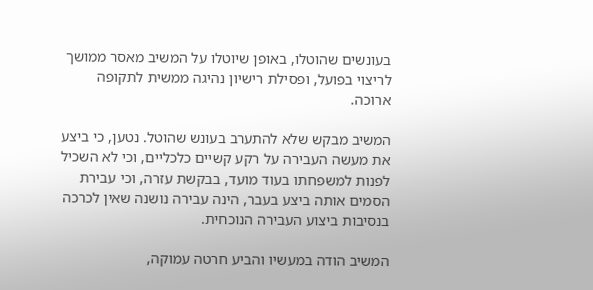בעונשים שהוטלו, באופן שיוטלו על המשיב מאסר ממושך לריצוי בפועל, ופסילת רישיון נהיגה ממשית לתקופה ארוכה.

המשיב מבקש שלא להתערב בעונש שהוטל. נטען, כי ביצע את מעשה העבירה על רקע קשיים כלכליים, וכי לא השכיל לפנות למשפחתו בעוד מועד, בבקשת עזרה, וכי עבירת הסמים אותה ביצע בעבר, הינה עבירה נושנה שאין לכרכה בנסיבות ביצוע העבירה הנוכחית.

המשיב הודה במעשיו והביע חרטה עמוקה,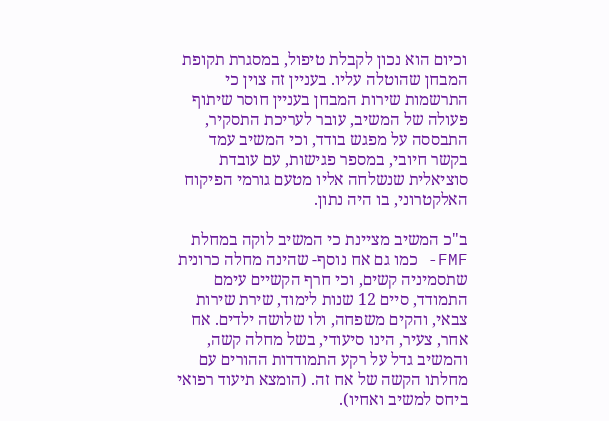וכיום הוא נכון לקבלת טיפול, במסגרת תקופת המבחן שהוטלה עליו. בעניין זה צוין כי התרשמות שירות המבחן בעניין חוסר שיתוף פעולה של המשיב, עובר לעריכת התסקיר, התבססה על מפגש בודד, וכי המשיב עמד בקשר חיובי, במספר פגישות, עם עובדת סוציאלית שנשלחה אליו מטעם גורמי הפיקוח האלקטרוני, בו היה נתון.

ב"כ המשיב מציינת כי המשיב לוקה במחלת  FMF- כמו גם אח נוסף- שהינה מחלה כרונית שתסמיניה קשים, וכי חרף הקשיים עימם התמודד, סיים 12 שנות לימוד, שירת שירות צבאי, והקים משפחה, ולו שלושה ילדים. אח אחר, צעיר, הינו סיעודי, בשל מחלה קשה, והמשיב גדל על רקע התמודדות ההורים עם מחלתו הקשה של אח זה. (הומצא תיעוד רפואי ביחס למשיב ואחיו).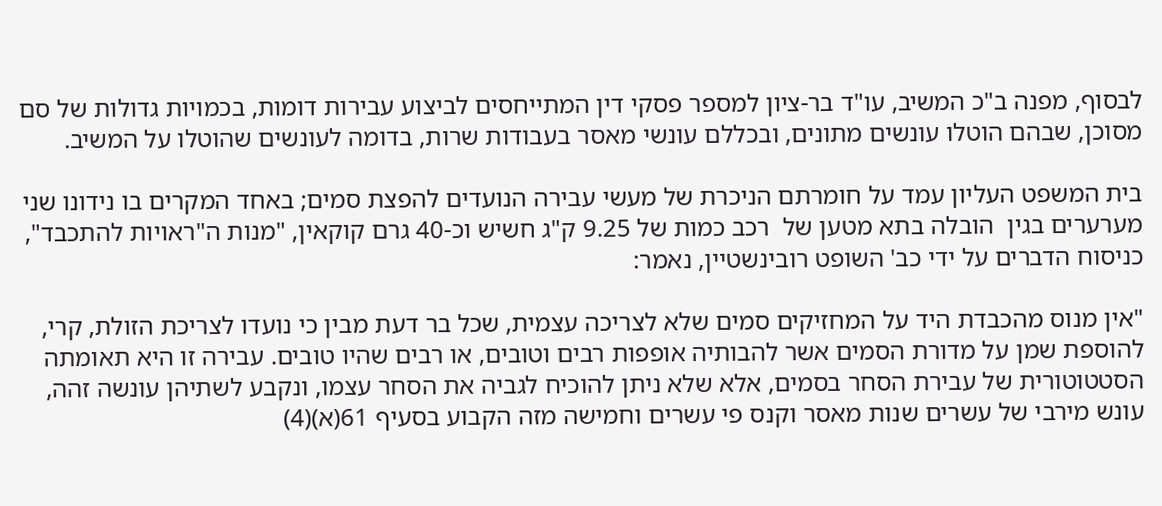לבסוף, מפנה ב"כ המשיב, עו"ד בר-ציון למספר פסקי דין המתייחסים לביצוע עבירות דומות, בכמויות גדולות של סם מסוכן, שבהם הוטלו עונשים מתונים, ובכללם עונשי מאסר בעבודות שרות, בדומה לעונשים שהוטלו על המשיב.

בית המשפט העליון עמד על חומרתם הניכרת של מעשי עבירה הנועדים להפצת סמים; באחד המקרים בו נידונו שני מערערים בגין  הובלה בתא מטען של  רכב כמות של 9.25 ק"ג חשיש וכ-40 גרם קוקאין, "מנות ה"ראויות להתכבד", כניסוח הדברים על ידי כב' השופט רובינשטיין, נאמר:

"אין מנוס מהכבדת היד על המחזיקים סמים שלא לצריכה עצמית, שכל בר דעת מבין כי נועדו לצריכת הזולת, קרי, להוספת שמן על מדורת הסמים אשר להבותיה אופפות רבים וטובים, או רבים שהיו טובים. עבירה זו היא תאומתה הסטטוטורית של עבירת הסחר בסמים, אלא שלא ניתן להוכיח לגביה את הסחר עצמו, ונקבע לשתיהן עונשה זהה, עונש מירבי של עשרים שנות מאסר וקנס פי עשרים וחמישה מזה הקבוע בסעיף 61(א)(4)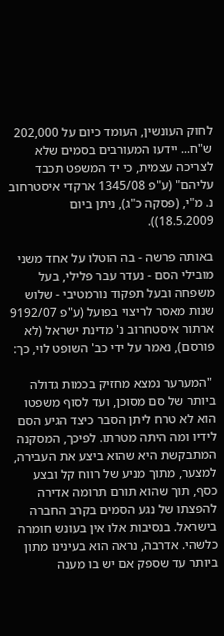לחוק העונשין, העומד כיום על 202,000 ש"ח... יידעו המעורבים בסמים שלא לצריכה עצמית, כי יד המשפט תכבד עליהם" (ע"פ 1345/08 ארקדי איסטרחוב נ. מ"י, (פסקה כ"ג), ניתן ביום 18.5.2009)).

באותה פרשה - בה הוטלו על אחד משני מובילי הסם - נעדר עבר פלילי, בעל משפחה ובעל תפקוד נורמטיבי - שלוש שנות מאסר לריצוי בפועל (ע"פ 9192/07 ארתור איסטחרוב נ' מדינת ישראל (לא פורסם), נאמר על ידי כב' השופט לוי, כך:

 "המערער נמצא מחזיק בכמות גדולה ביותר של סם מסוכן, ועד לסוף משפטו הוא לא טרח ליתן הסבר כיצד הגיע הסם לידיו ומה היתה מטרתו. לפיכך, המסקנה המתבקשת היא שהוא ביצע את העבירה, למצער, מתוך מניע של רווח קל ובצע כסף, תוך שהוא תורם תרומה אדירה להפצתו של נגע הסמים בקרב החברה בישראל. בנסיבות אלו אין בעונש חומרה כלשהי. אדרבה, נראה הוא בעינינו מתון ביותר עד שספק אם יש בו מענה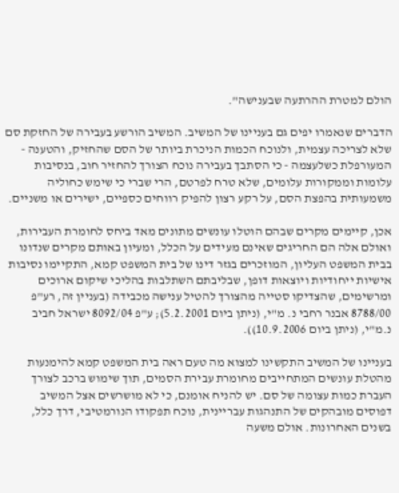הולם למטרת ההרתעה שבענישה".

הדברים שנאמרו יפים גם בעניינו של המשיב. המשיב הורשע בעבירה של החזקת סם שלא לצריכה עצמית, ולנוכח הכמות הניכרת ביותר של הסם שהחזיק, והטענה - המעורפלת כשלעצמה - כי הסתבך בעבירה נוכח הצורך להחזיר חוב, בנסיבות עלומות וממקורות עלומים, שלא טרח לפרטם, הרי שברי כי שימש כחוליה משמעותית בהפצת הסם, על רקע רצון להפיק רווחים כספיים, ישירים או משניים.

אכן, קיימים מקרים שבהם הוטלו עונשים מתונים מאד ביחס לחומרת העבירות, ואולם אלה הם החריגים שאינם מעידים על הכלל, ומעיון באותם מקרים שנדונו בבית המשפט העליון, המוזכרים בגזר דינו של בית המשפט קמא, התקיימו נסיבות אישיות ייחודיות ויוצאות דופן, שבליבתם השתלבות בהליכי שיקום ארוכים ומרשימים, שהצדיקו סטייה מהצורך להטיל ענישה מכבידה (בעניין זה, רע"פ 8788/00 אבנר רחבי נ. מ"י, (ניתן ביום 5.2.2001); ע"פ 8092/04 ישראל חביב נ.מ"י, (ניתן ביום 10.9.2006)).

בעניינו של המשיב התקשינו למצוא מה טעם ראה בית המשפט קמא להימנעות מהטלת עונשים המתחייבים מחומרת עבירת הסמים, תוך שימוש ברכב לצורך העברת כמות עצומה של סם. יש להניח אומנם, כי לא מושרשים אצל המשיב דפוסים מובהקים של התנהגות עבריינית, נוכח תפקודו הנורמטיבי, דרך כלל, בשנים האחרונות. אולם משעה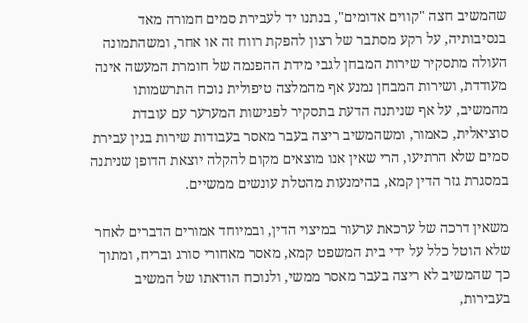שהמשיב חצה "קווים אדומים", בנתנו יד לעבירת סמים חמורה מאד בנסיבותיה, על רקע מסתבר של רצון להפקת רווח זה או אחר, ומשהתמונה העולה מתסקיר שירות המבחן לגבי מידת ההפנמה של חומרת המעשה אינה מעודדת, ושירות המבחן נמנע אף מהמלצה טיפולית נוכח התרשמותו מהמשיב, על אף שניתנה הדעת בתסקיר לפגישות המערער עם עובדת סוציאלית, כאמור, ומשהמשיב ריצה בעבר מאסר בעבודות שירות בגין עבירת סמים שלא הרתיעו, הרי שאין אנו מוצאים מקום להקלה יוצאת הדופן שניתנה במסגרת גזר הדין קמא, בהימנעות מהטלת עונשים ממשיים.

משאין דרכה של ערכאת ערעור במיצוי הדין, ובמיוחד אמורים הדברים לאחר שלא הוטל כלל על ידי בית המשפט קמא, מאסר מאחורי סורג ובריח, ומתוך כך שהמשיב לא ריצה בעבר מאסר ממשי, ולנוכח הודאתו של המשיב בעבירות,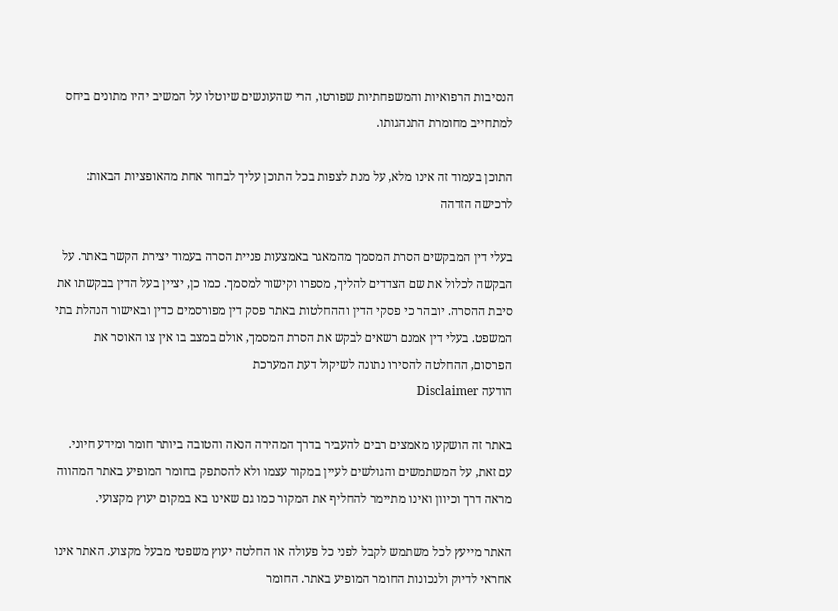הנסיבות הרפואיות והמשפחתיות שפורטו, הרי שהעונשים שיוטלו על המשיב יהיו מתונים ביחס למתחייב מחומרת התנהגותו.

התוכן בעמוד זה אינו מלא, על מנת לצפות בכל התוכן עליך לבחור אחת מהאופציות הבאות:
לרכישה הזדהה

בעלי דין המבקשים הסרת המסמך מהמאגר באמצעות פניית הסרה בעמוד יצירת הקשר באתר. על הבקשה לכלול את שם הצדדים להליך, מספרו וקישור למסמך. כמו כן, יציין בעל הדין בבקשתו את סיבת ההסרה. יובהר כי פסקי הדין וההחלטות באתר פסק דין מפורסמים כדין ובאישור הנהלת בתי המשפט. בעלי דין אמנם רשאים לבקש את הסרת המסמך, אולם במצב בו אין צו האוסר את הפרסום, ההחלטה להסירו נתונה לשיקול דעת המערכת
הודעה Disclaimer

באתר זה הושקעו מאמצים רבים להעביר בדרך המהירה הנאה והטובה ביותר חומר ומידע חיוני. עם זאת, על המשתמשים והגולשים לעיין במקור עצמו ולא להסתפק בחומר המופיע באתר המהווה מראה דרך וכיוון ואינו מתיימר להחליף את המקור כמו גם שאינו בא במקום יעוץ מקצועי.

האתר מייעץ לכל משתמש לקבל לפני כל פעולה או החלטה יעוץ משפטי מבעל מקצוע. האתר אינו אחראי לדיוק ולנכונות החומר המופיע באתר. החומר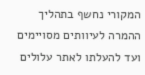המקורי נחשף בתהליך ההמרה לעיוותים מסויימים ועד להעלתו לאתר עלולים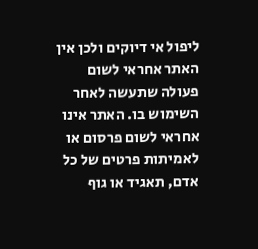ליפול אי דיוקים ולכן אין האתר אחראי לשום פעולה שתעשה לאחר השימוש בו. האתר אינו אחראי לשום פרסום או לאמיתות פרטים של כל אדם, תאגיד או גוף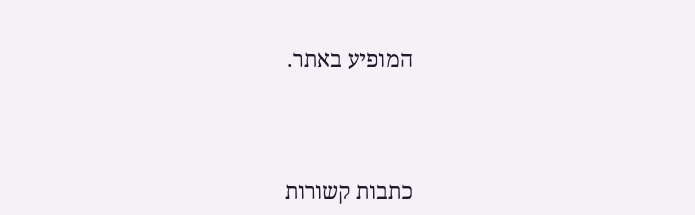המופיע באתר.




כתבות קשורות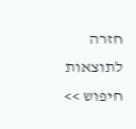חזרה לתוצאות חיפוש >>